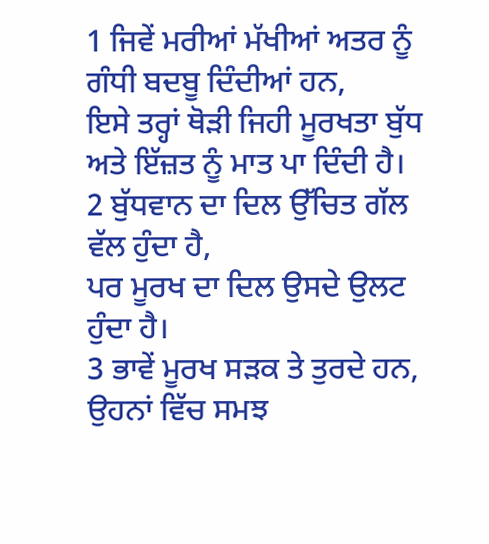1 ਜਿਵੇਂ ਮਰੀਆਂ ਮੱਖੀਆਂ ਅਤਰ ਨੂੰ ਗੰਧੀ ਬਦਬੂ ਦਿੰਦੀਆਂ ਹਨ,
ਇਸੇ ਤਰ੍ਹਾਂ ਥੋੜੀ ਜਿਹੀ ਮੂਰਖਤਾ ਬੁੱਧ ਅਤੇ ਇੱਜ਼ਤ ਨੂੰ ਮਾਤ ਪਾ ਦਿੰਦੀ ਹੈ।
2 ਬੁੱਧਵਾਨ ਦਾ ਦਿਲ ਉੱਚਿਤ ਗੱਲ ਵੱਲ ਹੁੰਦਾ ਹੈ,
ਪਰ ਮੂਰਖ ਦਾ ਦਿਲ ਉਸਦੇ ਉਲਟ ਹੁੰਦਾ ਹੈ।
3 ਭਾਵੇਂ ਮੂਰਖ ਸੜਕ ਤੇ ਤੁਰਦੇ ਹਨ,
ਉਹਨਾਂ ਵਿੱਚ ਸਮਝ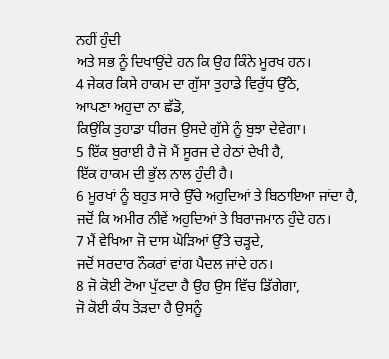ਨਹੀਂ ਹੁੰਦੀ
ਅਤੇ ਸਭ ਨੂੰ ਦਿਖਾਉਂਦੇ ਹਨ ਕਿ ਉਹ ਕਿੰਨੇ ਮੂਰਖ ਹਨ।
4 ਜੇਕਰ ਕਿਸੇ ਹਾਕਮ ਦਾ ਗੁੱਸਾ ਤੁਹਾਡੇ ਵਿਰੁੱਧ ਉੱਠੇ,
ਆਪਣਾ ਅਹੁਦਾ ਨਾ ਛੱਡੋ,
ਕਿਉਂਕਿ ਤੁਹਾਡਾ ਧੀਰਜ ਉਸਦੇ ਗੁੱਸੇ ਨੂੰ ਬੁਝਾ ਦੇਵੇਗਾ।
5 ਇੱਕ ਬੁਰਾਈ ਹੈ ਜੋ ਮੈਂ ਸੂਰਜ ਦੇ ਹੇਠਾਂ ਦੇਖੀ ਹੈ,
ਇੱਕ ਹਾਕਮ ਦੀ ਭੁੱਲ ਨਾਲ ਹੁੰਦੀ ਹੈ।
6 ਮੂਰਖਾਂ ਨੂੰ ਬਹੁਤ ਸਾਰੇ ਉੱਚੇ ਅਹੁਦਿਆਂ ਤੇ ਬਿਠਾਇਆ ਜਾਂਦਾ ਹੈ,
ਜਦੋਂ ਕਿ ਅਮੀਰ ਨੀਵੇਂ ਅਹੁਦਿਆਂ ਤੇ ਬਿਰਾਜਮਾਨ ਹੁੰਦੇ ਹਨ।
7 ਮੈਂ ਵੇਖਿਆ ਜੋ ਦਾਸ ਘੋੜਿਆਂ ਉੱਤੇ ਚੜ੍ਹਦੇ,
ਜਦੋਂ ਸਰਦਾਰ ਨੌਕਰਾਂ ਵਾਂਗ ਪੈਦਲ ਜਾਂਦੇ ਹਨ।
8 ਜੋ ਕੋਈ ਟੋਆ ਪੁੱਟਦਾ ਹੈ ਉਹ ਉਸ ਵਿੱਚ ਡਿੱਗੇਗਾ,
ਜੋ ਕੋਈ ਕੰਧ ਤੋੜਦਾ ਹੈ ਉਸਨੂੰ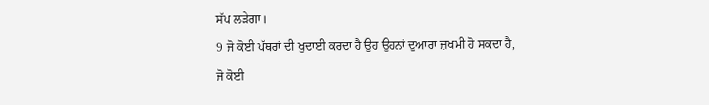ਸੱਪ ਲੜੇਗਾ।
9 ਜੋ ਕੋਈ ਪੱਥਰਾਂ ਦੀ ਖੁਦਾਈ ਕਰਦਾ ਹੈ ਉਹ ਉਹਨਾਂ ਦੁਆਰਾ ਜ਼ਖਮੀ ਹੋ ਸਕਦਾ ਹੈ,
ਜੋ ਕੋਈ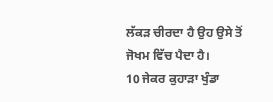ਲੱਕੜ ਚੀਰਦਾ ਹੈ ਉਹ ਉਸੇ ਤੋਂ ਜੋਖਮ ਵਿੱਚ ਪੈਦਾ ਹੈ।
10 ਜੇਕਰ ਕੁਹਾੜਾ ਖੁੰਡਾ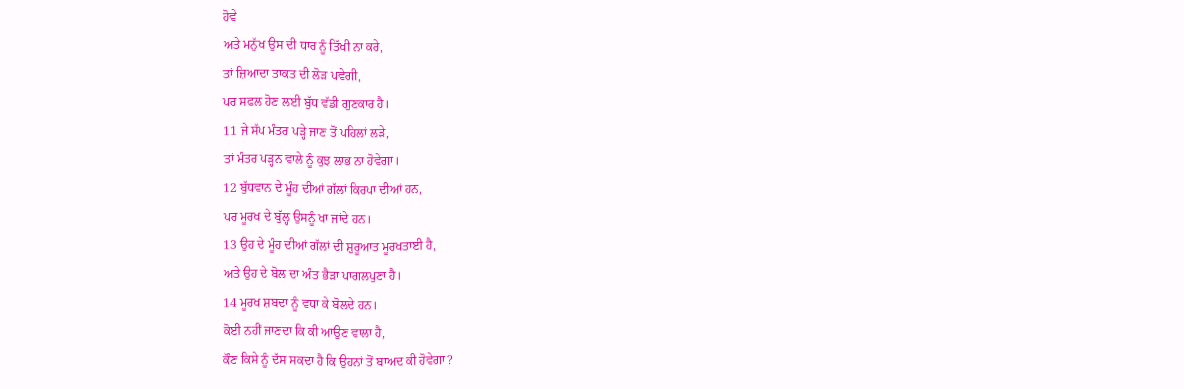ਹੋਵੇ
ਅਤੇ ਮਨੁੱਖ ਉਸ ਦੀ ਧਾਰ ਨੂੰ ਤਿੱਖੀ ਨਾ ਕਰੇ,
ਤਾਂ ਜ਼ਿਆਦਾ ਤਾਕਤ ਦੀ ਲੋੜ ਪਵੇਗੀ,
ਪਰ ਸਫਲ ਹੋਣ ਲਈ ਬੁੱਧ ਵੱਡੀ ਗੁਣਕਾਰ ਹੈ।
11 ਜੇ ਸੱਪ ਮੰਤਰ ਪੜ੍ਹੇ ਜਾਣ ਤੋਂ ਪਹਿਲਾਂ ਲੜੇ,
ਤਾਂ ਮੰਤਰ ਪੜ੍ਹਨ ਵਾਲੇ ਨੂੰ ਕੁਝ ਲਾਭ ਨਾ ਹੋਵੇਗਾ।
12 ਬੁੱਧਵਾਨ ਦੇ ਮੂੰਹ ਦੀਆਂ ਗੱਲਾਂ ਕਿਰਪਾ ਦੀਆਂ ਹਨ,
ਪਰ ਮੂਰਖ ਦੇ ਬੁੱਲ੍ਹ ਉਸਨੂੰ ਖਾ ਜਾਂਦੇ ਹਨ।
13 ਉਹ ਦੇ ਮੂੰਹ ਦੀਆਂ ਗੱਲਾਂ ਦੀ ਸ਼ੁਰੂਆਤ ਮੂਰਖਤਾਈ ਹੈ,
ਅਤੇ ਉਹ ਦੇ ਬੋਲ ਦਾ ਅੰਤ ਭੈੜਾ ਪਾਗਲਪੁਣਾ ਹੈ।
14 ਮੂਰਖ ਸ਼ਬਦਾ ਨੂੰ ਵਧਾ ਕੇ ਬੋਲਦੇ ਹਨ।
ਕੋਈ ਨਹੀਂ ਜਾਣਦਾ ਕਿ ਕੀ ਆਉਣ ਵਾਲਾ ਹੈ,
ਕੌਣ ਕਿਸੇ ਨੂੰ ਦੱਸ ਸਕਦਾ ਹੈ ਕਿ ਉਹਨਾਂ ਤੋਂ ਬਾਅਦ ਕੀ ਹੋਵੇਗਾ?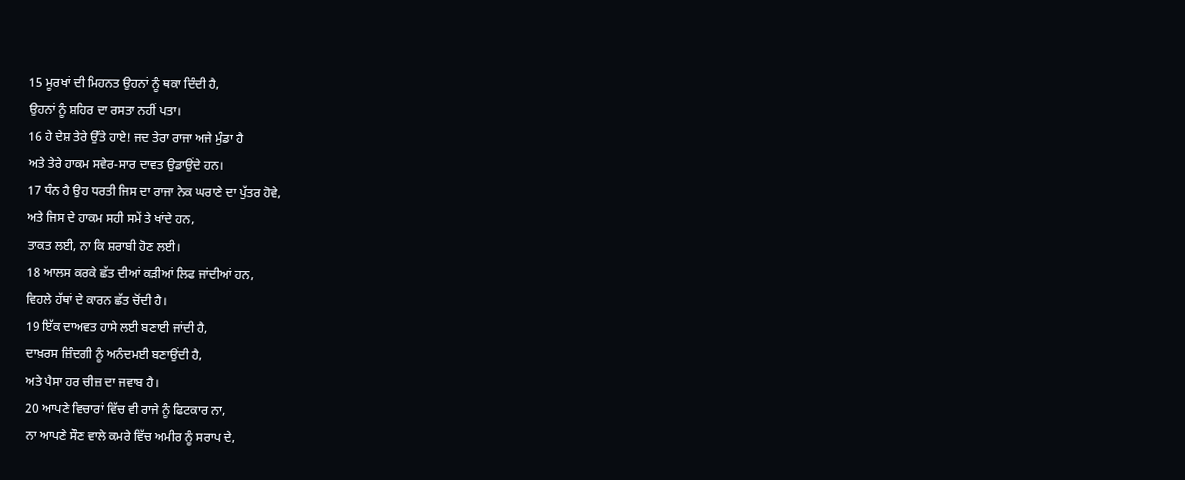15 ਮੂਰਖਾਂ ਦੀ ਮਿਹਨਤ ਉਹਨਾਂ ਨੂੰ ਥਕਾ ਦਿੰਦੀ ਹੈ,
ਉਹਨਾਂ ਨੂੰ ਸ਼ਹਿਰ ਦਾ ਰਸਤਾ ਨਹੀਂ ਪਤਾ।
16 ਹੇ ਦੇਸ਼ ਤੇਰੇ ਉੱਤੇ ਹਾਏ! ਜਦ ਤੇਰਾ ਰਾਜਾ ਅਜੇ ਮੁੰਡਾ ਹੈ
ਅਤੇ ਤੇਰੇ ਹਾਕਮ ਸਵੇਰ-ਸਾਰ ਦਾਵਤ ਉਡਾਉਂਦੇ ਹਨ।
17 ਧੰਨ ਹੈ ਉਹ ਧਰਤੀ ਜਿਸ ਦਾ ਰਾਜਾ ਨੇਕ ਘਰਾਣੇ ਦਾ ਪੁੱਤਰ ਹੋਵੇ,
ਅਤੇ ਜਿਸ ਦੇ ਹਾਕਮ ਸਹੀ ਸਮੇਂ ਤੇ ਖਾਂਦੇ ਹਨ,
ਤਾਕਤ ਲਈ, ਨਾ ਕਿ ਸ਼ਰਾਬੀ ਹੋਣ ਲਈ।
18 ਆਲਸ ਕਰਕੇ ਛੱਤ ਦੀਆਂ ਕੜੀਆਂ ਲਿਫ ਜਾਂਦੀਆਂ ਹਨ,
ਵਿਹਲੇ ਹੱਥਾਂ ਦੇ ਕਾਰਨ ਛੱਤ ਚੋਂਦੀ ਹੈ।
19 ਇੱਕ ਦਾਅਵਤ ਹਾਸੇ ਲਈ ਬਣਾਈ ਜਾਂਦੀ ਹੈ,
ਦਾਖ਼ਰਸ ਜ਼ਿੰਦਗੀ ਨੂੰ ਅਨੰਦਮਈ ਬਣਾਉਂਦੀ ਹੈ,
ਅਤੇ ਪੈਸਾ ਹਰ ਚੀਜ਼ ਦਾ ਜਵਾਬ ਹੈ।
20 ਆਪਣੇ ਵਿਚਾਰਾਂ ਵਿੱਚ ਵੀ ਰਾਜੇ ਨੂੰ ਫਿਟਕਾਰ ਨਾ,
ਨਾ ਆਪਣੇ ਸੌਣ ਵਾਲੇ ਕਮਰੇ ਵਿੱਚ ਅਮੀਰ ਨੂੰ ਸਰਾਪ ਦੇ,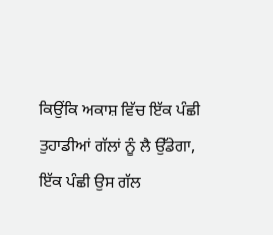ਕਿਉਂਕਿ ਅਕਾਸ਼ ਵਿੱਚ ਇੱਕ ਪੰਛੀ ਤੁਹਾਡੀਆਂ ਗੱਲਾਂ ਨੂੰ ਲੈ ਉੱਡੇਗਾ,
ਇੱਕ ਪੰਛੀ ਉਸ ਗੱਲ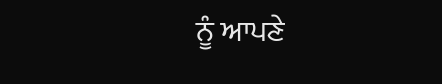ਨੂੰ ਆਪਣੇ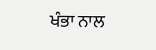ਖੰਭਾ ਨਾਲ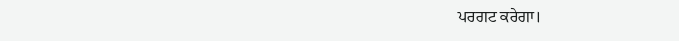ਪਰਗਟ ਕਰੇਗਾ।